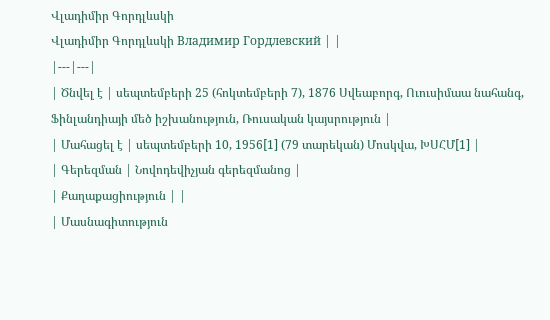Վլադիմիր Գորդլևսկի
Վլադիմիր Գորդլևսկի Владимир Гордлевский | |
|---|---|
| Ծնվել է | սեպտեմբերի 25 (հոկտեմբերի 7), 1876 Սվեաբորգ, Ուուսիմաա նահանգ, Ֆինլանդիայի մեծ իշխանություն, Ռուսական կայսրություն |
| Մահացել է | սեպտեմբերի 10, 1956[1] (79 տարեկան) Մոսկվա, ԽՍՀՄ[1] |
| Գերեզման | Նովոդեվիչյան գերեզմանոց |
| Քաղաքացիություն | |
| Մասնագիտություն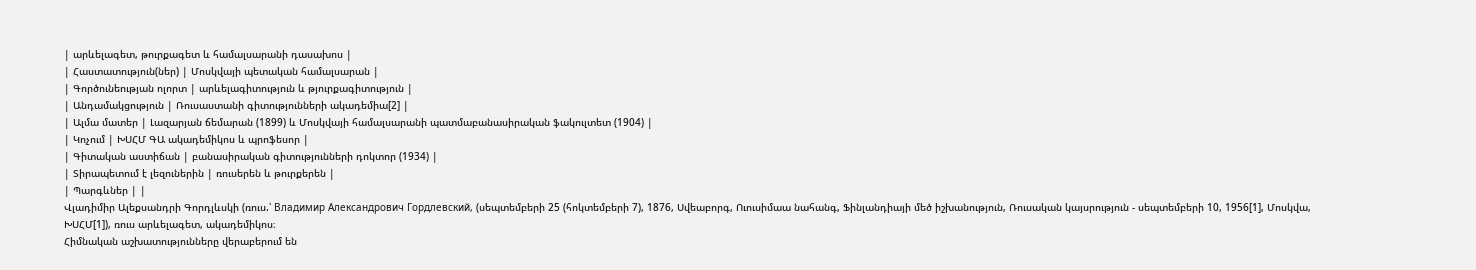| արևելագետ, թուրքագետ և համալսարանի դասախոս |
| Հաստատություն(ներ) | Մոսկվայի պետական համալսարան |
| Գործունեության ոլորտ | արևելագիտություն և թյուրքագիտություն |
| Անդամակցություն | Ռուսաստանի գիտությունների ակադեմիա[2] |
| Ալմա մատեր | Լազարյան ճեմարան (1899) և Մոսկվայի համալսարանի պատմաբանասիրական ֆակուլտետ (1904) |
| Կոչում | ԽՍՀՄ ԳԱ ակադեմիկոս և պրոֆեսոր |
| Գիտական աստիճան | բանասիրական գիտությունների դոկտոր (1934) |
| Տիրապետում է լեզուներին | ռուսերեն և թուրքերեն |
| Պարգևներ | |
Վլադիմիր Ալեքսանդրի Գորդլևսկի (ռուս.՝ Владимир Александрович Гордлевский, (սեպտեմբերի 25 (հոկտեմբերի 7), 1876, Սվեաբորգ, Ուուսիմաա նահանգ, Ֆինլանդիայի մեծ իշխանություն, Ռուսական կայսրություն - սեպտեմբերի 10, 1956[1], Մոսկվա, ԽՍՀՄ[1]), ռուս արևելագետ, ակադեմիկոս։
Հիմնական աշխատությունները վերաբերում են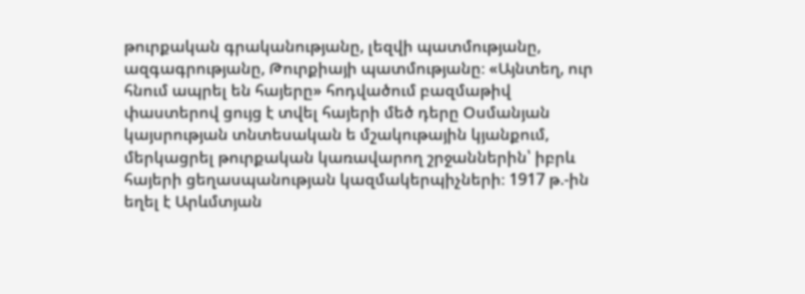թուրքական գրականությանը, լեզվի պատմությանը, ազգագրությանը, Թուրքիայի պատմությանը։ «Այնտեղ, ուր հնում ապրել են հայերը» հոդվածում բազմաթիվ փաստերով ցույց է տվել հայերի մեծ դերը Օսմանյան կայսրության տնտեսական ե մշակութային կյանքում, մերկացրել թուրքական կառավարող շրջաններին՝ իբրև հայերի ցեղասպանության կազմակերպիչների։ 1917 թ.-ին եղել է Արևմտյան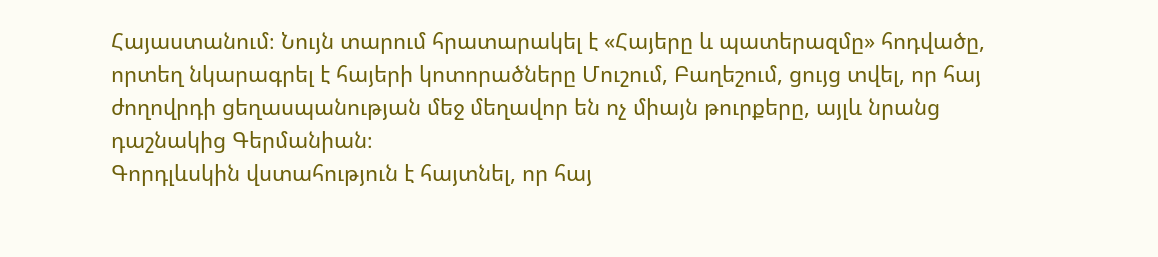Հայաստանում։ Նույն տարում հրատարակել է «Հայերը և պատերազմը» հոդվածը, որտեղ նկարագրել է հայերի կոտորածները Մուշում, Բաղեշում, ցույց տվել, որ հայ ժողովրդի ցեղասպանության մեջ մեղավոր են ոչ միայն թուրքերը, այլև նրանց դաշնակից Գերմանիան։
Գորդլևսկին վստահություն է հայտնել, որ հայ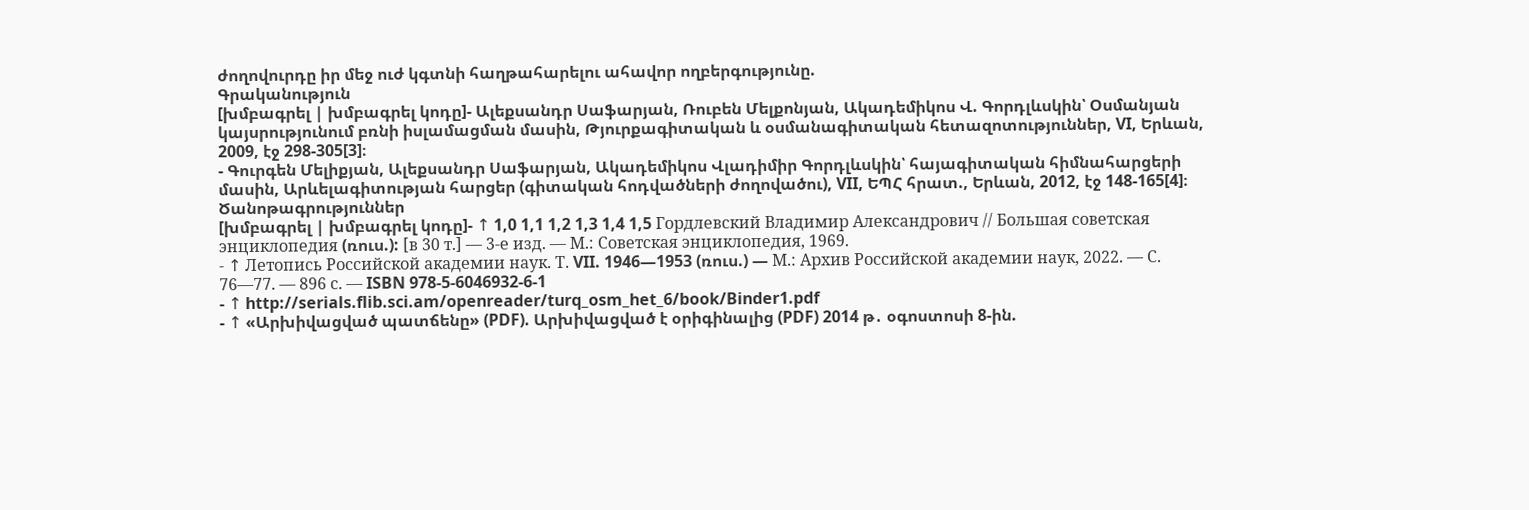ժողովուրդը իր մեջ ուժ կգտնի հաղթահարելու ահավոր ողբերգությունը.
Գրականություն
[խմբագրել | խմբագրել կոդը]- Ալեքսանդր Սաֆարյան, Ռուբեն Մելքոնյան, Ակադեմիկոս Վ. Գորդլևսկին՝ Օսմանյան կայսրությունում բռնի իսլամացման մասին, Թյուրքագիտական և օսմանագիտական հետազոտություններ, VI, Երևան, 2009, էջ 298-305[3]։
- Գուրգեն Մելիքյան, Ալեքսանդր Սաֆարյան, Ակադեմիկոս Վլադիմիր Գորդլևսկին՝ հայագիտական հիմնահարցերի մասին, Արևելագիտության հարցեր (գիտական հոդվածների ժողովածու), VII, ԵՊՀ հրատ., Երևան, 2012, էջ 148-165[4]։
Ծանոթագրություններ
[խմբագրել | խմբագրել կոդը]- ↑ 1,0 1,1 1,2 1,3 1,4 1,5 Гордлевский Владимир Александрович // Большая советская энциклопедия (ռուս.): [в 30 т.] — 3-е изд. — М.: Советская энциклопедия, 1969.
- ↑ Летопись Российской академии наук. Т. VII. 1946—1953 (ռուս.) — М.: Архив Российской академии наук, 2022. — С. 76—77. — 896 с. — ISBN 978-5-6046932-6-1
- ↑ http://serials.flib.sci.am/openreader/turq_osm_het_6/book/Binder1.pdf
- ↑ «Արխիվացված պատճենը» (PDF). Արխիվացված է օրիգինալից (PDF) 2014 թ․ օգոստոսի 8-ին.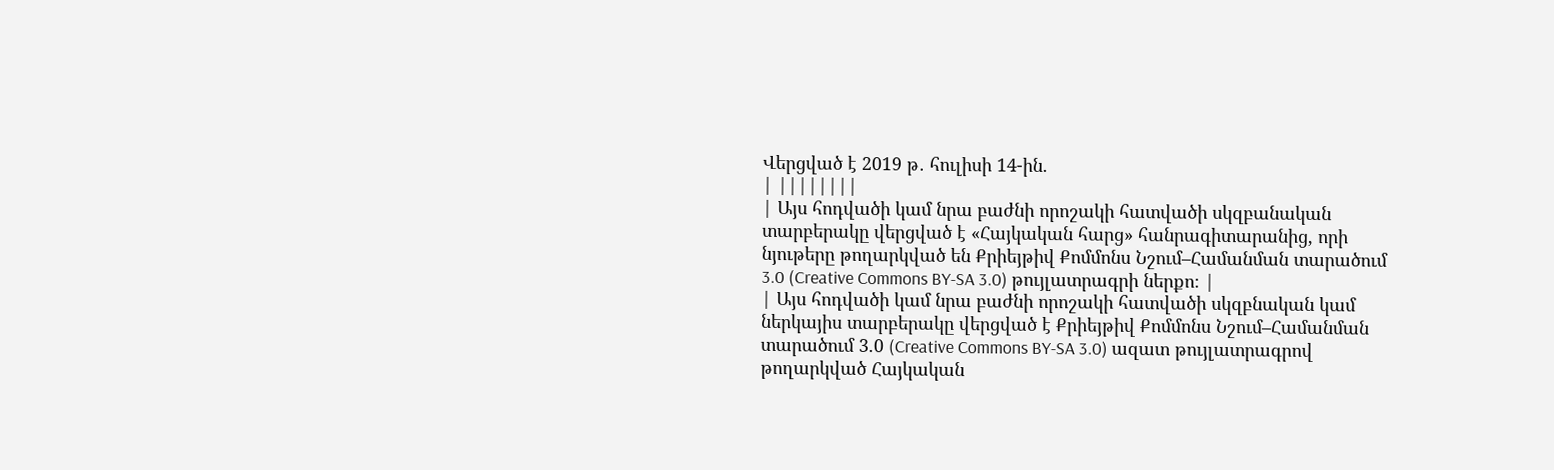Վերցված է 2019 թ․ հուլիսի 14-ին.
| ||||||||
| Այս հոդվածի կամ նրա բաժնի որոշակի հատվածի սկզբանական տարբերակը վերցված է «Հայկական հարց» հանրագիտարանից, որի նյութերը թողարկված են Քրիեյթիվ Քոմմոնս Նշում–Համանման տարածում 3.0 (Creative Commons BY-SA 3.0) թույլատրագրի ներքո։ |
| Այս հոդվածի կամ նրա բաժնի որոշակի հատվածի սկզբնական կամ ներկայիս տարբերակը վերցված է Քրիեյթիվ Քոմմոնս Նշում–Համանման տարածում 3.0 (Creative Commons BY-SA 3.0) ազատ թույլատրագրով թողարկված Հայկական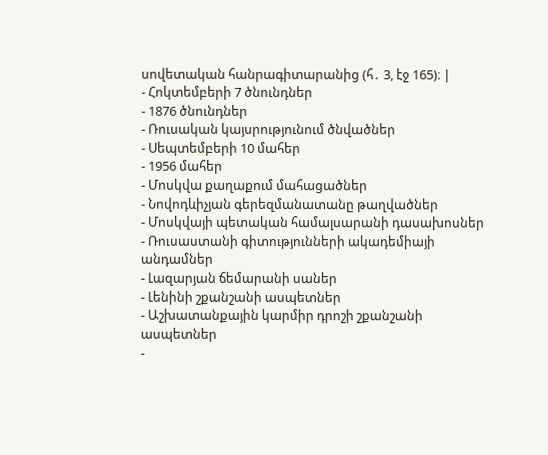սովետական հանրագիտարանից (հ․ 3, էջ 165)։ |
- Հոկտեմբերի 7 ծնունդներ
- 1876 ծնունդներ
- Ռուսական կայսրությունում ծնվածներ
- Սեպտեմբերի 10 մահեր
- 1956 մահեր
- Մոսկվա քաղաքում մահացածներ
- Նովոդևիչյան գերեզմանատանը թաղվածներ
- Մոսկվայի պետական համալսարանի դասախոսներ
- Ռուսաստանի գիտությունների ակադեմիայի անդամներ
- Լազարյան ճեմարանի սաներ
- Լենինի շքանշանի ասպետներ
- Աշխատանքային կարմիր դրոշի շքանշանի ասպետներ
-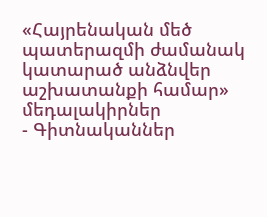«Հայրենական մեծ պատերազմի ժամանակ կատարած անձնվեր աշխատանքի համար» մեդալակիրներ
- Գիտնականներ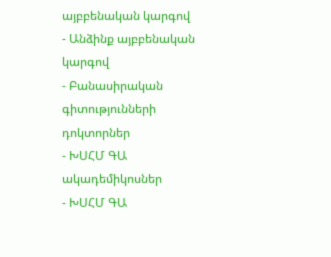այբբենական կարգով
- Անձինք այբբենական կարգով
- Բանասիրական գիտությունների դոկտորներ
- ԽՍՀՄ ԳԱ ակադեմիկոսներ
- ԽՍՀՄ ԳԱ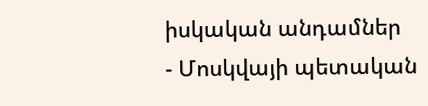իսկական անդամներ
- Մոսկվայի պետական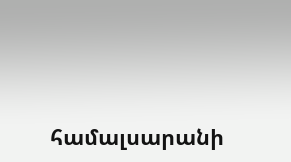համալսարանի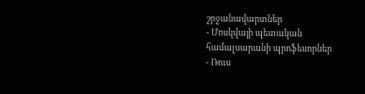շրջանավարտներ
- Մոսկվայի պետական համալսարանի պրոֆեսորներ
- Ռուս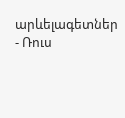արևելագետներ
- Ռուս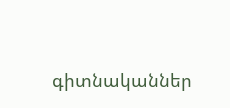գիտնականներ